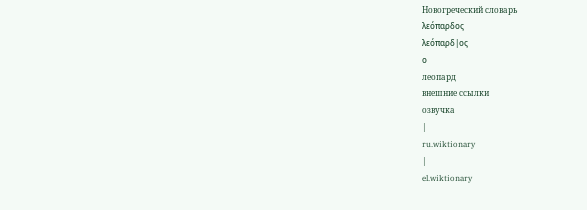Новогреческий словарь
λεόπαρδος
λεόπαρδ|ος
ο
леопард
внешние ссылки
озвучка
|
ru.wiktionary
|
el.wiktionary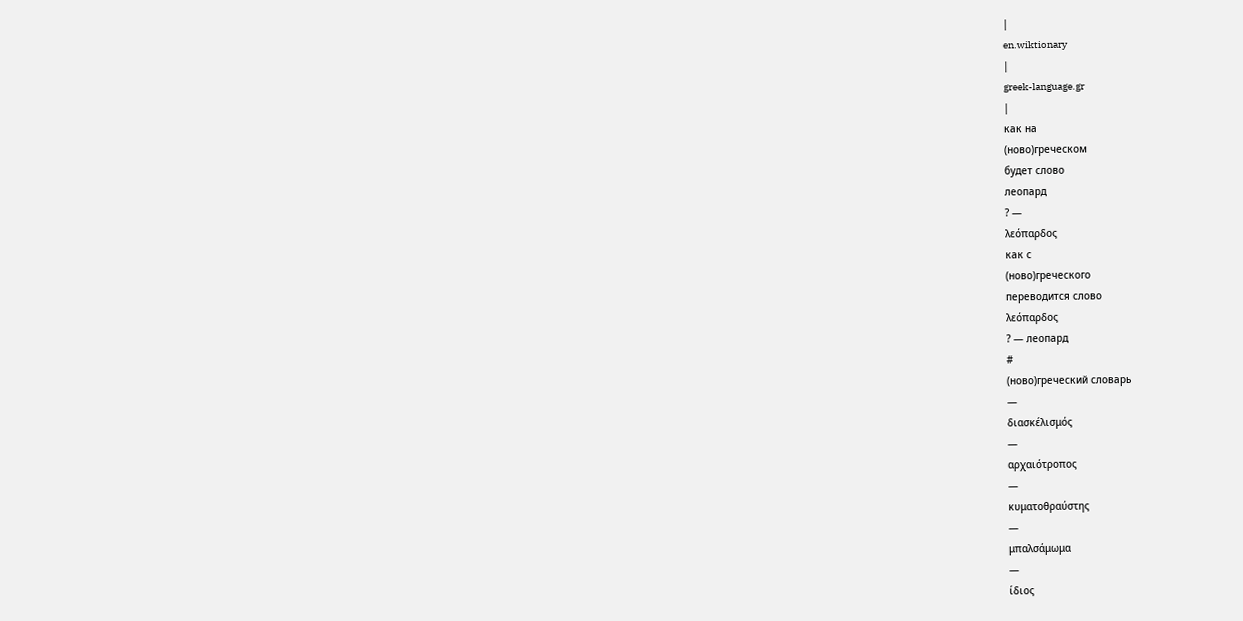|
en.wiktionary
|
greek-language.gr
|
как на
(ново)греческом
будет слово
леопард
? —
λεόπαρδος
как с
(ново)греческого
переводится слово
λεόπαρδος
? — леопард
#
(ново)греческий словарь
—
διασκέλισμός
—
αρχαιότροπος
—
κυματοθραύστης
—
μπαλσάμωμα
—
ίδιος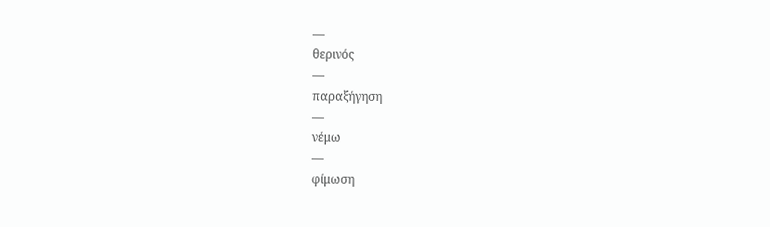—
θερινός
—
παραξήγηση
—
νέμω
—
φίμωση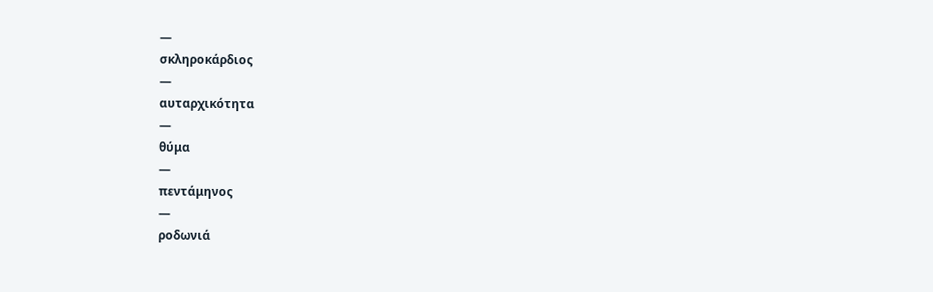—
σκληροκάρδιος
—
αυταρχικότητα
—
θύμα
—
πεντάμηνος
—
ροδωνιά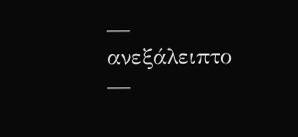—
ανεξάλειπτο
—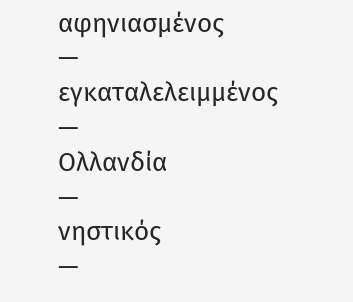αφηνιασμένος
—
εγκαταλελειμμένος
—
Ολλανδία
—
νηστικός
—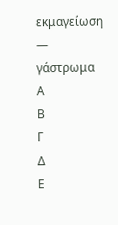εκμαγείωση
—
γάστρωμα
Α
Β
Γ
Δ
Ε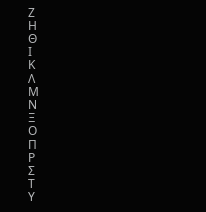Ζ
Η
Θ
Ι
Κ
Λ
Μ
Ν
Ξ
Ο
Π
Ρ
Σ
Τ
Υ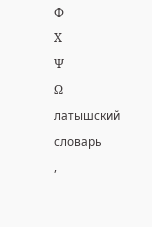Φ
Χ
Ψ
Ω
латышский словарь
,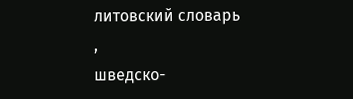литовский словарь
,
шведско-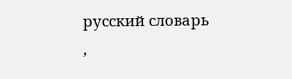русский словарь
,